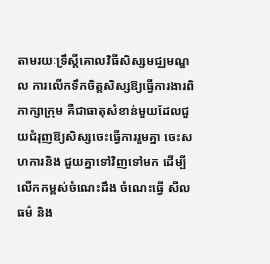តាមរយៈទ្រឹស្តីគោលវិធីសិស្សមជ្ឈមណ្ឌល ការលើកទឹកចិត្តសិស្សឱ្យធ្វើការងារពិភាក្សាក្រុម គឺជាធាតុសំខាន់មួយដែលជួយជំរុញឱ្យសិស្សចេះធ្វើការរួមគ្នា ចេះសហការនិង ជួយគ្នាទៅវិញទៅមក ដើម្បីលើកកម្ពស់ចំណេះដឹង ចំណេះធ្វើ សីលធម៌ និង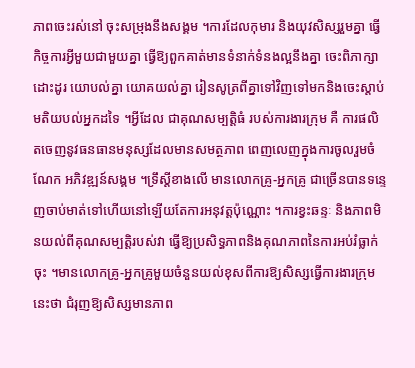ភាពចេះរស់នៅ ចុះសម្រុងនឹងសង្គម ។ការដែលកុមារ និងយុវសិស្សរួមគ្នា ធ្វើកិច្ចការអ្វីមួយជាមួយគ្នា ធ្វើឱ្យពួកគាត់មានទំនាក់ទំនងល្អនឹងគ្នា ចេះពិភាក្សាដោះដូរ យោបល់គ្នា យោគយល់គ្នា រៀនសូត្រពីគ្នាទៅវិញទៅមកនិងចេះស្តាប់មតិយបល់អ្នកដទៃ ។អ្វីដែល ជាគុណសម្បតិ្តធំ របស់ការងារក្រុម គឺ ការផលិតចេញនូវធនធានមនុស្សដែលមានសមត្ថភាព ពេញលេញក្នុងការចូលរួមចំណែក អភិវឌ្ឍន៍សង្គម ។ទ្រឹស្តីខាងលើ មានលោកគ្រូ-អ្នកគ្រូ ជាច្រើនបានទន្ទេញចាប់មាត់ទៅហើយនៅឡើយតែការអនុវត្តប៉ុណ្ណោះ ។ការខ្វះឆន្ទៈ និងភាពមិនយល់ពីគុណសម្បត្តិរបស់វា ធ្វើឱ្យប្រសិទ្ធភាពនិងគុណភាពនៃការអប់រំធ្លាក់ចុះ ។មានលោកគ្រូ-អ្នកគ្រូមួយចំនួនយល់ខុសពីការឱ្យសិស្សធ្វើការងារក្រុមនេះថា ជំរុញឱ្យសិស្សមានភាព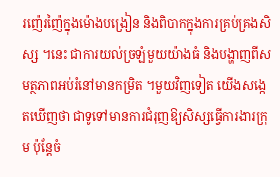រញ៉េរញ៉ៃក្នុងម៉ោងបង្រៀន និងពិបាកក្នុងការគ្រប់គ្រងសិស្ស ។នេះ ជាការយល់ច្រឡំមួយយ៉ាងធំ និងបង្ហាញពីសមត្ថភាពអប់រំនៅមានកម្រិត ។មួយវិញទៀត យើងសង្កេតឃើញថា ជាទូទៅមានការជំរុញឱ្យសិស្សធ្វើការងារក្រុម ប៉ុន្តែចំ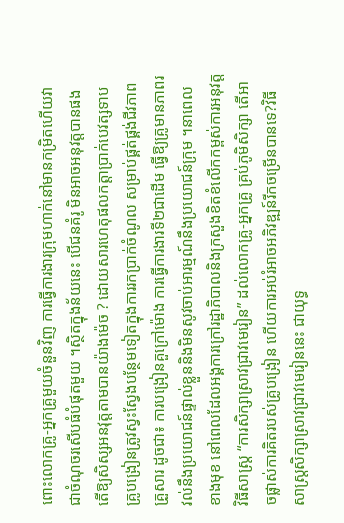ពោះលោកគ្រូ-អ្នកគ្រូមួយចំនួនវិញ ការធ្វើការងារក្រុមហាក់នៅមានកម្រិតហើយវាជាចំណុចរសើបធំបំផុតមួយ ។ស្ថិតក្នុងន័យនេះ បើជនគំរូ មិនអាចអនុវត្តបានផង តើឱ្យសិស្សអនវុត្តតាមបានយ៉ាងម៉េច ? ដោយសារហេតុផលកត្តាប្រាក់បេវត្សទាប គ្រូបង្រៀនត្រូវស្វះស្វែងបន្ថែមទៀតក្នុងការរកប្រាក់ចំណូល សម្រាប់ផ្គត់ផ្គង់ជីវភាពគ្រួសារ ដូចជា៖ ការបង្រៀនគួក្រៅម៉ោង ការធ្វើការងារទី២ជាដើម ធ្វើឱ្យគ្រូមានភាពរវល់នឹងប្រយោជន៍ផ្ទាល់ខ្លួននិងមិនសូវចាប់អារម្មណ៍នឹងប្រយោជន៍ក្រុម ។នាពេលខាងមុខ នៅពេលដែលអង្គការក្រៅរដ្ឋាភិបាលនិងក្រសួងខិតខំលើកកម្ពស់ការអនុវត្តវិធីសាស្រ្ត “ការសិក្សាស្រាវជ្រាវមេរៀន” ដល់លោកគ្រូ-អ្នកគ្រូ គ្រប់ភូមិសិក្សា តើអាចផ្លាស់ការគិតរបស់គ្រូបង្រៀន ហើយការអប់រំអាចអភិវឌ្ឍន៍រីកចម្រើនបានទេ?វិធីសាស្រ្តសិក្សាស្រាវជ្រាវមេរៀននេះ ជាយុទ្ធ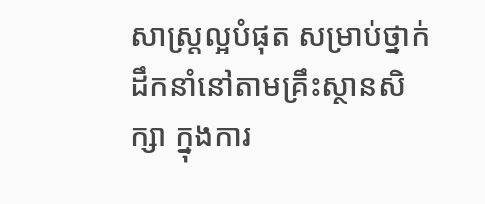សាស្រ្តល្អបំផុត សម្រាប់ថ្នាក់ដឹកនាំនៅតាមគ្រឹះស្ថានសិក្សា ក្នុងការ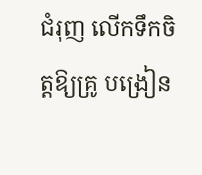ជំរុញ លើកទឹកចិត្តឱ្យគ្រូ បង្រៀន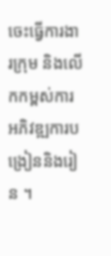ចេះធ្វើការងារក្រុម និងលើកកម្ពស់ការអភិវឌ្ឍការបង្រៀននិងរៀន ។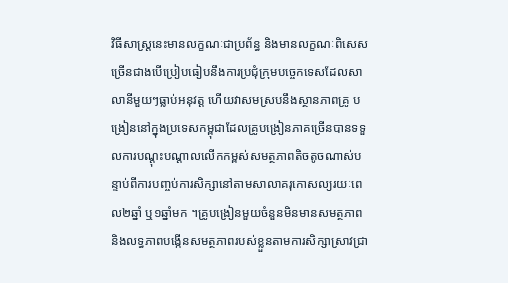វិធីសាស្រ្តនេះមានលក្ខណៈជាប្រព័ន្ធ និងមានលក្ខណៈពិសេសច្រើនជាងបើប្រៀបធៀបនឹងការប្រជុំក្រុមបច្ចេកទេសដែលសាលានីមួយៗធ្លាប់អនុវត្ត ហើយវាសមស្របនឹងស្ថានភាពគ្រូ បង្រៀននៅក្នុងប្រទេសកម្ពុជាដែលគ្រូបង្រៀនភាគច្រើនបានទទួលការបណ្តុះបណ្តាលលើកកម្ពស់សមត្ថភាពតិចតូចណាស់បន្ទាប់ពីការបញ្ចប់ការសិក្សានៅតាមសាលាគរុកោសល្យរយៈពេល២ឆ្នាំ ឬ១ឆ្នាំមក ។គ្រូបង្រៀនមួយចំនួនមិនមានសមត្ថភាពនិងលទ្ធភាពបង្កើនសមត្ថភាពរបស់ខ្លួនតាមការសិក្សាស្រាវជ្រា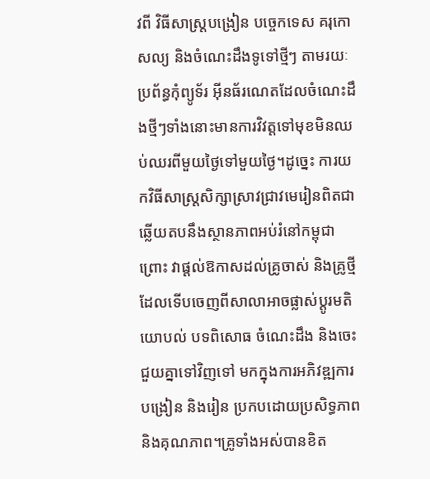វពី វិធីសាស្រ្តបង្រៀន បច្ចេកទេស គរុកោសល្យ និងចំណេះដឹងទូទៅថ្មីៗ តាមរយៈប្រព័ន្ធកុំព្យូទ័រ អ៊ីនធ័រណេតដែលចំណេះដឹងថ្មីៗទាំងនោះមានការវិវត្តទៅមុខមិនឈប់ឈរពីមួយថ្ងៃទៅមួយថ្ងៃ។ដូច្នេះ ការយកវិធីសាស្រ្តសិក្សាស្រាវជ្រាវមេរៀនពិតជាឆ្លើយតបនឹងស្ថានភាពអប់រំនៅកម្ពុជា ព្រោះ វាផ្តល់ឱកាសដល់គ្រូចាស់ និងគ្រូថ្មី ដែលទើបចេញពីសាលាអាចផ្លាស់ប្តូរមតិយោបល់ បទពិសោធ ចំណេះដឹង និងចេះជួយគ្នាទៅវិញទៅ មកក្នុងការអភិវឌ្ឍការបង្រៀន និងរៀន ប្រកបដោយប្រសិទ្ធភាព និងគុណភាព។គ្រូទាំងអស់បានខិត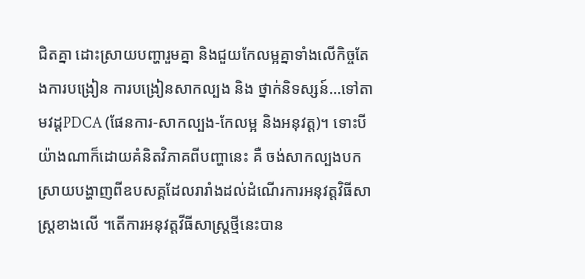ជិតគ្នា ដោះស្រាយបញ្ហារួមគ្នា និងជួយកែលម្អគ្នាទាំងលើកិច្ចតែងការបង្រៀន ការបង្រៀនសាកល្បង និង ថ្នាក់និទស្សន៍...ទៅតាមវដ្តPDCA (ផែនការ-សាកល្បង-កែលម្អ និងអនុវត្ត)។ ទោះបីយ៉ាងណាក៏ដោយគំនិតវិភាគពីបញ្ហានេះ គឺ ចង់សាកល្បងបកស្រាយបង្ហាញពីឧបសគ្គដែលរារាំងដល់ដំណើរការអនុវត្តវិធីសាស្រ្តខាងលើ ។តើការអនុវត្តវីធីសាស្រ្តថ្មីនេះបាន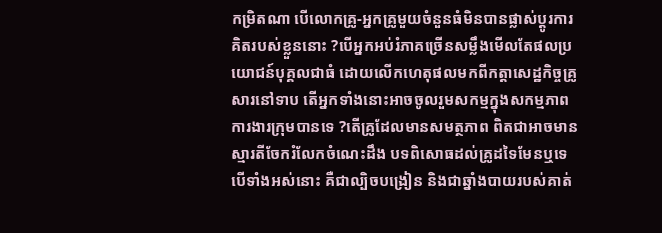កម្រិតណា បើលោកគ្រូ-អ្នកគ្រូមួយចំនួនធំមិនបានផ្លាស់ប្តូរការគិតរបស់ខ្លួននោះ ?បើអ្នកអប់រំភាគច្រើនសម្លឹងមើលតែផលប្រយោជន៍បុគ្គលជាធំ ដោយលើកហេតុផលមកពីកត្តាសេដ្ឋកិច្ចគ្រូសារនៅទាប តើអ្នកទាំងនោះអាចចូលរួមសកម្មក្នុងសកម្មភាពការងារក្រុមបានទេ ?តើគ្រូដែលមានសមត្ថភាព ពិតជាអាចមានស្មារតីចែករំលែកចំណេះដឹង បទពិសោធដល់គ្រូដទៃមែនឬទេ បើទាំងអស់នោះ គឺជាល្បិចបង្រៀន និងជាឆ្នាំងបាយរបស់គាត់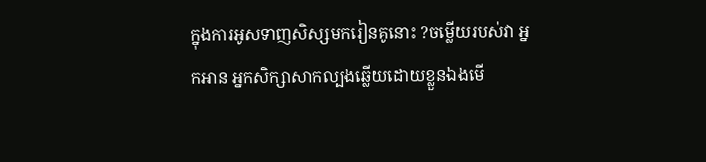ក្នុងការអូសទាញសិស្សមករៀនគូនោះ ?ចម្លើយរបស់វា អ្នកអាន អ្នកសិក្សាសាកល្បងឆ្លើយដោយខ្លួនឯងមើ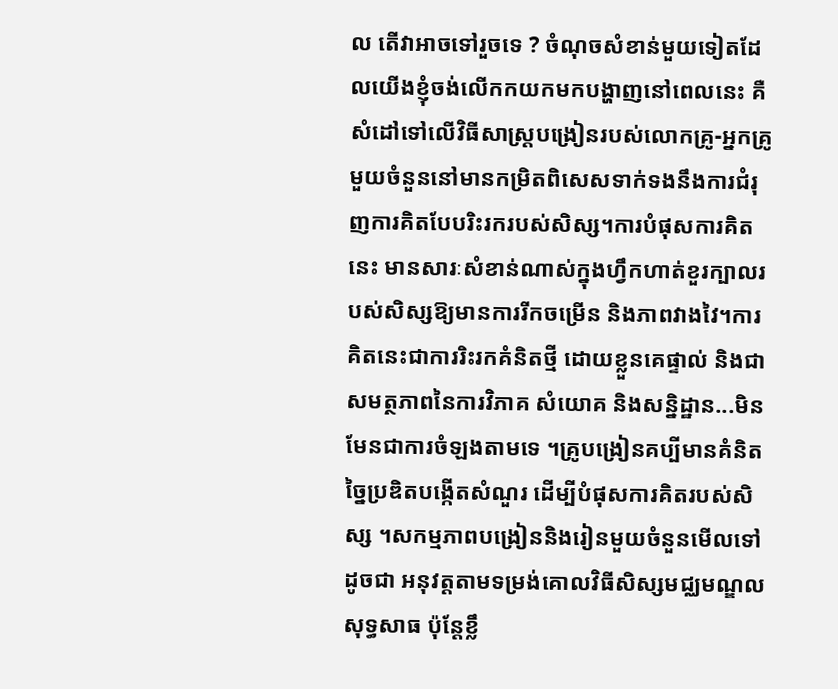ល តើវាអាចទៅរួចទេ ? ចំណុចសំខាន់មួយទៀតដែលយើងខ្ញុំចង់លើកកយកមកបង្ហាញនៅពេលនេះ គឺ សំដៅទៅលើវិធីសាស្រ្តបង្រៀនរបស់លោកគ្រូ-អ្នកគ្រូ មួយចំនួននៅមានកម្រិតពិសេសទាក់ទងនឹងការជំរុញការគិតបែបរិះរករបស់សិស្ស។ការបំផុសការគិតនេះ មានសារៈសំខាន់ណាស់ក្នុងហ្វឹកហាត់ខួរក្បាលរបស់សិស្សឱ្យមានការរីកចម្រើន និងភាពវាងវៃ។ការគិតនេះជាការរិះរកគំនិតថ្មី ដោយខ្លួនគេផ្ទាល់ និងជាសមត្ថភាពនៃការវិភាគ សំយោគ និងសន្និដ្ឋាន...មិនមែនជាការចំឡងតាមទេ ។គ្រូបង្រៀនគប្បីមានគំនិតច្នៃប្រឌិតបង្កើតសំណួរ ដើម្បីបំផុសការគិតរបស់សិស្ស ។សកម្មភាពបង្រៀននិងរៀនមួយចំនួនមើលទៅដូចជា អនុវត្តតាមទម្រង់គោលវិធីសិស្សមជ្ឈមណ្ឌលសុទ្ធសាធ ប៉ុន្តែខ្លឹ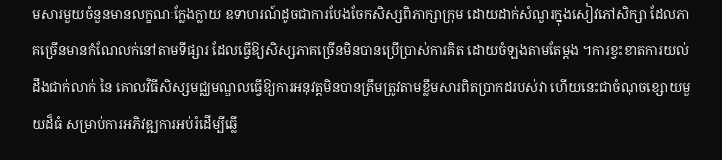មសារមួយចំនួនមានលក្ខណៈក្លែងក្លាយ ឧទាហរណ៍ដូចជាការបែងចែកសិស្សពិភាក្សាក្រុម ដោយដាក់សំណួរក្នុងសៀវភៅសិក្សា ដែលភាគច្រើនមានកំណែលក់នៅតាមទីផ្សារ ដែលធ្វើឱ្យសិស្សភាគច្រើនមិនបានប្រើប្រាស់ការគិត ដោយចំឡងតាមតែម្តង ។ការខ្វះខាតការយល់ដឹងជាក់លាក់ នៃ គោលវិធីសិស្សមជ្ឈមណ្ឌលធ្វើឱ្យការអនុវត្តមិនបានត្រឹមត្រូវតាមខ្លឹមសារពិតប្រាកដរបស់វា ហើយនេះជាចំណុចខ្សោយមួយដ៏ធំ សម្រាប់ការអភិវឌ្ឍការអប់រំដើម្បីឆ្លើ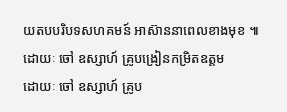យតបបរិបទសហគមន៍ អាស៊ាននាពេលខាងមុខ ៕
ដោយៈ ចៅ ឧស្សាហ៍ គ្រូបង្រៀនកម្រិតឧត្តម
ដោយៈ ចៅ ឧស្សាហ៍ គ្រូប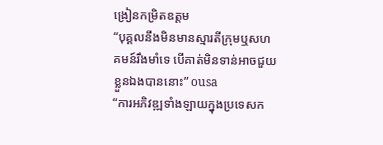ង្រៀនកម្រិតឧត្តម
“បុគ្គលនឹងមិនមានស្មារតីក្រុមឬសហគមន៍រឹងមាំទេ បើគាត់មិនទាន់អាចជួយខ្លួនឯងបាននោះ” ousa
“ការអភិវឌ្ឍទាំងឡាយក្នុងប្រទេសក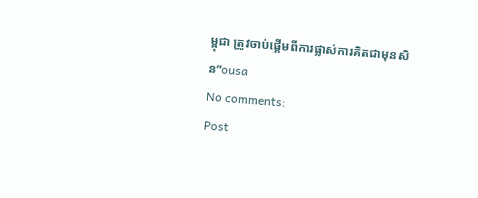ម្ពុជា ត្រូវចាប់ផ្តើមពីការផ្លាស់ការគិតជាមុនសិន”ousa
No comments:
Post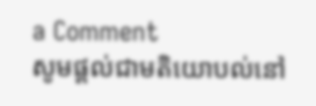a Comment
សូមផ្តល់ជាមតិយោបល់នៅ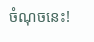ចំណុចនេះ!